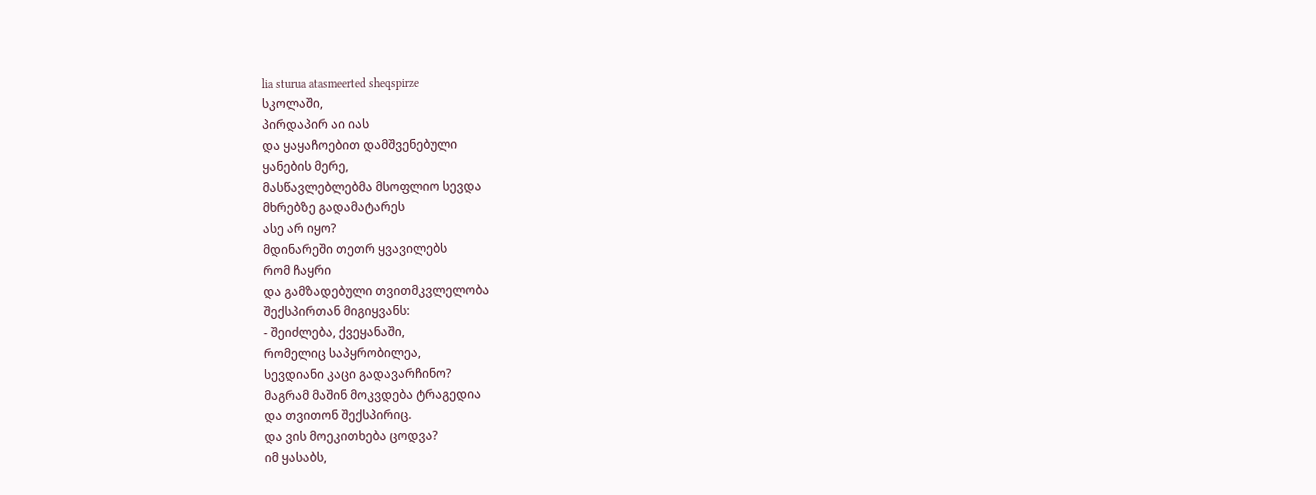lia sturua atasmeerted sheqspirze
სკოლაში,
პირდაპირ აი იას
და ყაყაჩოებით დამშვენებული
ყანების მერე,
მასწავლებლებმა მსოფლიო სევდა
მხრებზე გადამატარეს
ასე არ იყო?
მდინარეში თეთრ ყვავილებს
რომ ჩაყრი
და გამზადებული თვითმკვლელობა
შექსპირთან მიგიყვანს:
- შეიძლება, ქვეყანაში,
რომელიც საპყრობილეა,
სევდიანი კაცი გადავარჩინო?
მაგრამ მაშინ მოკვდება ტრაგედია
და თვითონ შექსპირიც.
და ვის მოეკითხება ცოდვა?
იმ ყასაბს,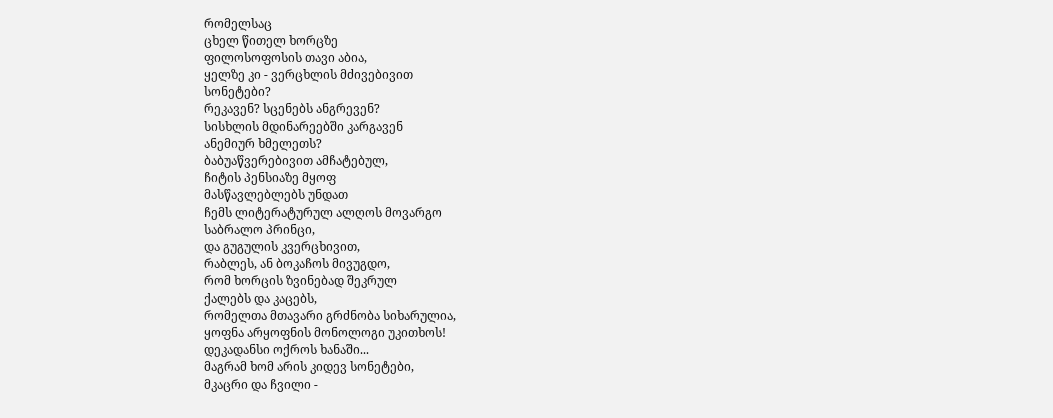რომელსაც
ცხელ წითელ ხორცზე
ფილოსოფოსის თავი აბია,
ყელზე კი - ვერცხლის მძივებივით
სონეტები?
რეკავენ? სცენებს ანგრევენ?
სისხლის მდინარეებში კარგავენ
ანემიურ ხმელეთს?
ბაბუაწვერებივით ამჩატებულ,
ჩიტის პენსიაზე მყოფ
მასწავლებლებს უნდათ
ჩემს ლიტერატურულ ალღოს მოვარგო
საბრალო პრინცი,
და გუგულის კვერცხივით,
რაბლეს, ან ბოკაჩოს მივუგდო,
რომ ხორცის ზვინებად შეკრულ
ქალებს და კაცებს,
რომელთა მთავარი გრძნობა სიხარულია,
ყოფნა არყოფნის მონოლოგი უკითხოს!
დეკადანსი ოქროს ხანაში...
მაგრამ ხომ არის კიდევ სონეტები,
მკაცრი და ჩვილი -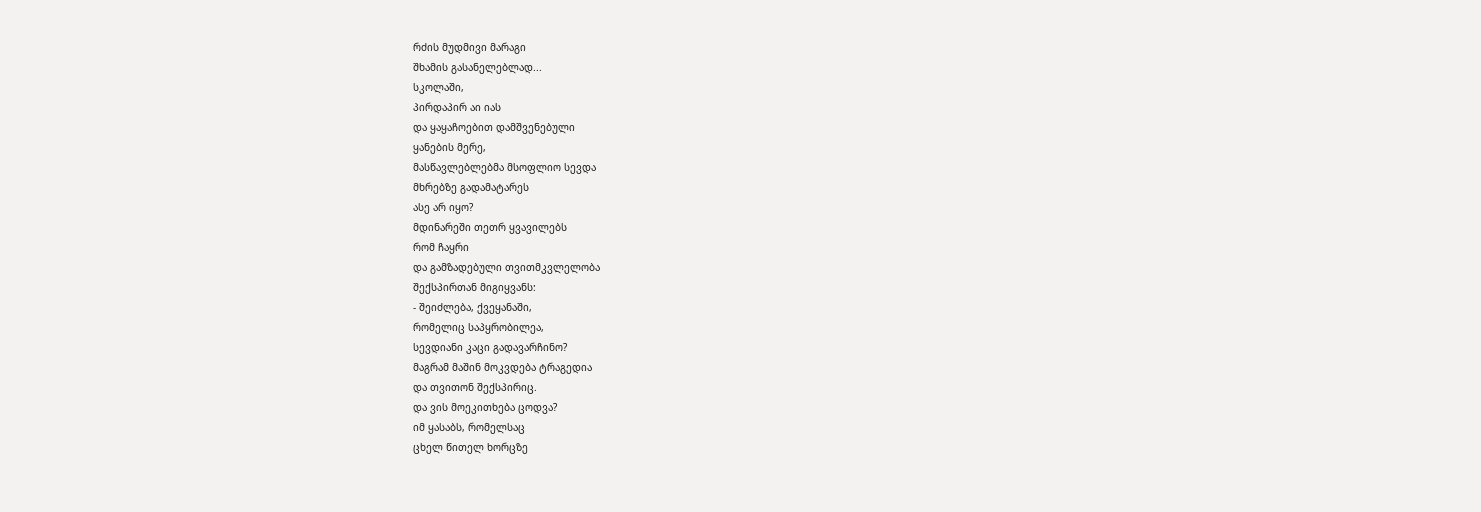რძის მუდმივი მარაგი
შხამის გასანელებლად...
სკოლაში,
პირდაპირ აი იას
და ყაყაჩოებით დამშვენებული
ყანების მერე,
მასწავლებლებმა მსოფლიო სევდა
მხრებზე გადამატარეს
ასე არ იყო?
მდინარეში თეთრ ყვავილებს
რომ ჩაყრი
და გამზადებული თვითმკვლელობა
შექსპირთან მიგიყვანს:
- შეიძლება, ქვეყანაში,
რომელიც საპყრობილეა,
სევდიანი კაცი გადავარჩინო?
მაგრამ მაშინ მოკვდება ტრაგედია
და თვითონ შექსპირიც.
და ვის მოეკითხება ცოდვა?
იმ ყასაბს, რომელსაც
ცხელ წითელ ხორცზე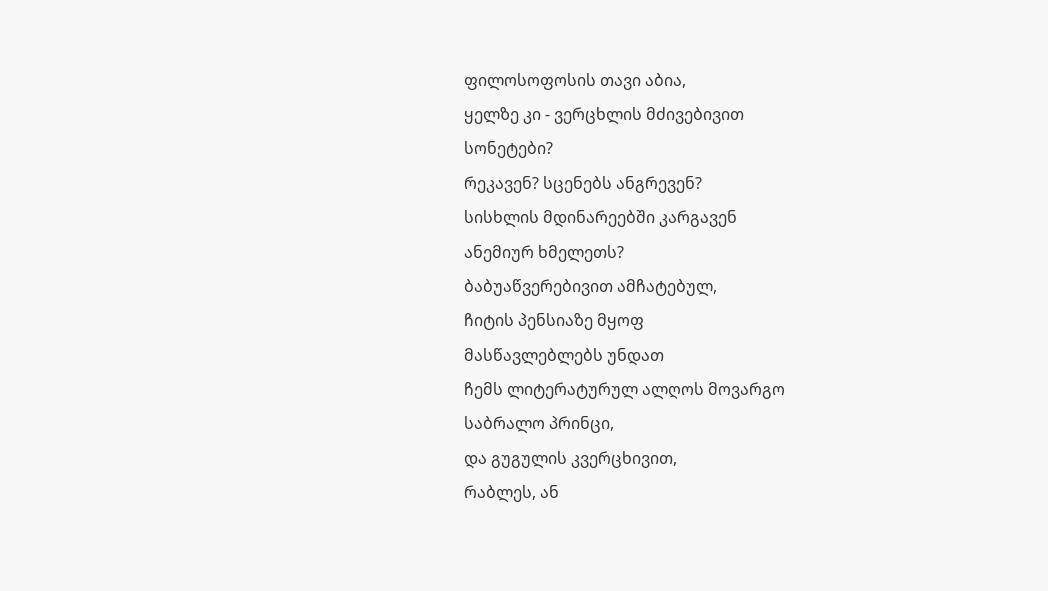ფილოსოფოსის თავი აბია,
ყელზე კი - ვერცხლის მძივებივით
სონეტები?
რეკავენ? სცენებს ანგრევენ?
სისხლის მდინარეებში კარგავენ
ანემიურ ხმელეთს?
ბაბუაწვერებივით ამჩატებულ,
ჩიტის პენსიაზე მყოფ
მასწავლებლებს უნდათ
ჩემს ლიტერატურულ ალღოს მოვარგო
საბრალო პრინცი,
და გუგულის კვერცხივით,
რაბლეს, ან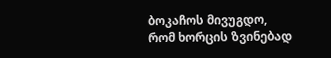ბოკაჩოს მივუგდო,
რომ ხორცის ზვინებად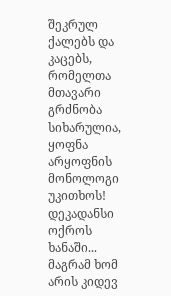შეკრულ
ქალებს და კაცებს,
რომელთა მთავარი გრძნობა სიხარულია,
ყოფნა არყოფნის მონოლოგი უკითხოს!
დეკადანსი ოქროს ხანაში...
მაგრამ ხომ არის კიდევ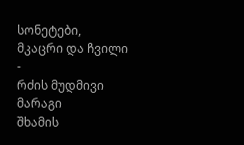სონეტები,
მკაცრი და ჩვილი -
რძის მუდმივი მარაგი
შხამის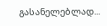გასანელებლად...